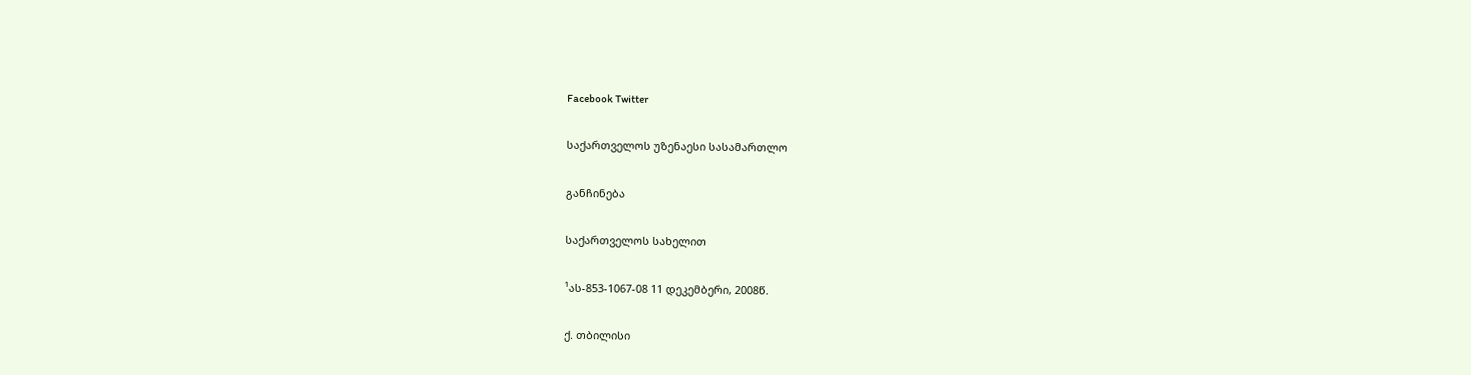Facebook Twitter

საქართველოს უზენაესი სასამართლო

განჩინება

საქართველოს სახელით

¹ას-853-1067-08 11 დეკემბერი, 2008წ.

ქ. თბილისი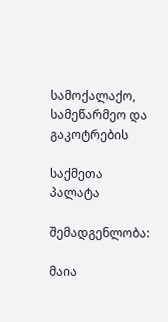სამოქალაქო, სამეწარმეო და გაკოტრების

საქმეთა პალატა

შემადგენლობა:

მაია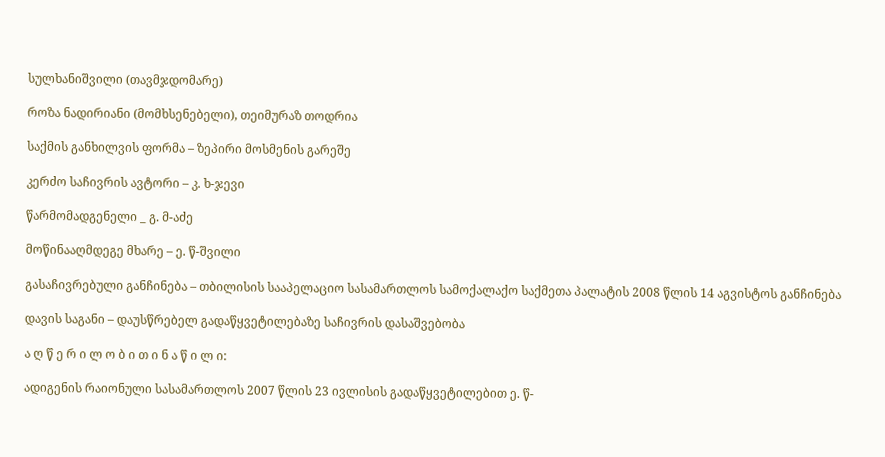სულხანიშვილი (თავმჯდომარე)

როზა ნადირიანი (მომხსენებელი), თეიმურაზ თოდრია

საქმის განხილვის ფორმა – ზეპირი მოსმენის გარეშე

კერძო საჩივრის ავტორი – კ. ხ-ჯევი

წარმომადგენელი _ გ. მ-აძე

მოწინააღმდეგე მხარე – ე. წ-შვილი

გასაჩივრებული განჩინება – თბილისის სააპელაციო სასამართლოს სამოქალაქო საქმეთა პალატის 2008 წლის 14 აგვისტოს განჩინება

დავის საგანი – დაუსწრებელ გადაწყვეტილებაზე საჩივრის დასაშვებობა

ა ღ წ ე რ ი ლ ო ბ ი თ ი ნ ა წ ი ლ ი:

ადიგენის რაიონული სასამართლოს 2007 წლის 23 ივლისის გადაწყვეტილებით ე. წ-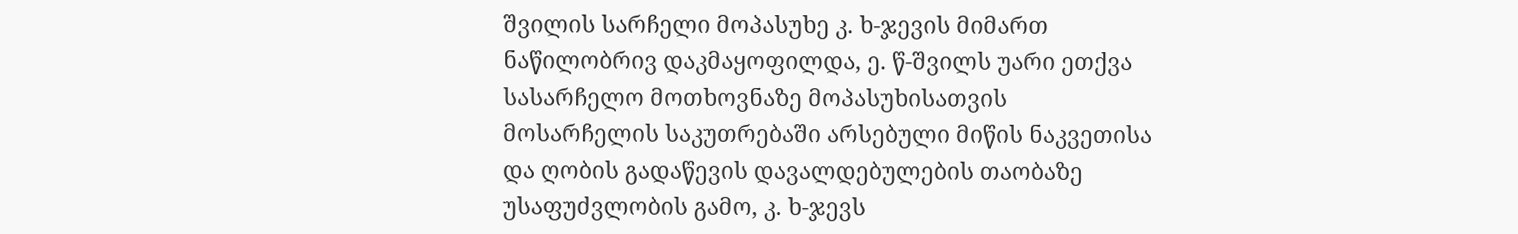შვილის სარჩელი მოპასუხე კ. ხ-ჯევის მიმართ ნაწილობრივ დაკმაყოფილდა, ე. წ-შვილს უარი ეთქვა სასარჩელო მოთხოვნაზე მოპასუხისათვის მოსარჩელის საკუთრებაში არსებული მიწის ნაკვეთისა და ღობის გადაწევის დავალდებულების თაობაზე უსაფუძვლობის გამო, კ. ხ-ჯევს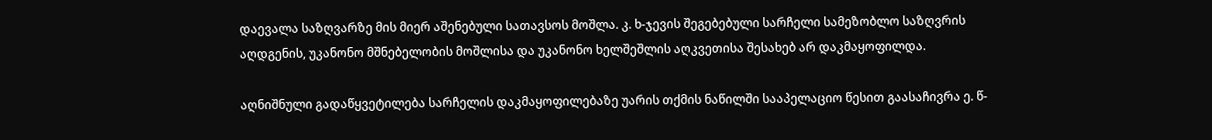დაევალა საზღვარზე მის მიერ აშენებული სათავსოს მოშლა. კ. ხ-ჯევის შეგებებული სარჩელი სამეზობლო საზღვრის აღდგენის, უკანონო მშნებელობის მოშლისა და უკანონო ხელშეშლის აღკვეთისა შესახებ არ დაკმაყოფილდა.

აღნიშნული გადაწყვეტილება სარჩელის დაკმაყოფილებაზე უარის თქმის ნაწილში სააპელაციო წესით გაასაჩივრა ე. წ-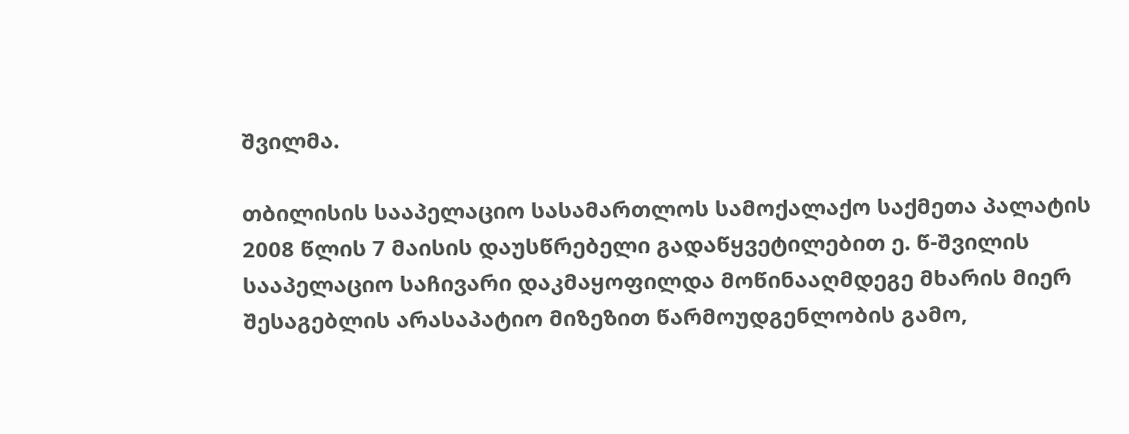შვილმა.

თბილისის სააპელაციო სასამართლოს სამოქალაქო საქმეთა პალატის 2008 წლის 7 მაისის დაუსწრებელი გადაწყვეტილებით ე. წ-შვილის სააპელაციო საჩივარი დაკმაყოფილდა მოწინააღმდეგე მხარის მიერ შესაგებლის არასაპატიო მიზეზით წარმოუდგენლობის გამო,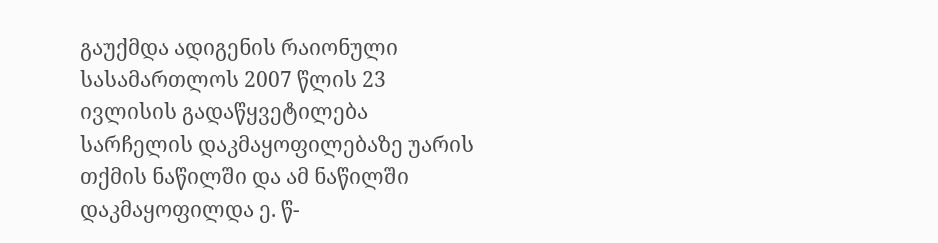გაუქმდა ადიგენის რაიონული სასამართლოს 2007 წლის 23 ივლისის გადაწყვეტილება სარჩელის დაკმაყოფილებაზე უარის თქმის ნაწილში და ამ ნაწილში დაკმაყოფილდა ე. წ-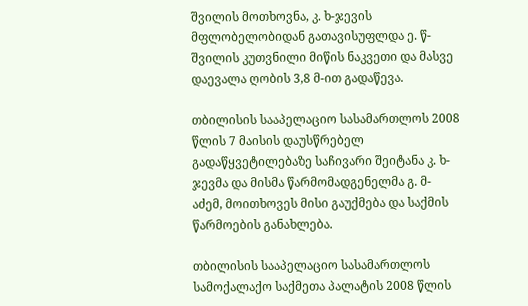შვილის მოთხოვნა, კ. ხ-ჯევის მფლობელობიდან გათავისუფლდა ე. წ-შვილის კუთვნილი მიწის ნაკვეთი და მასვე დაევალა ღობის 3,8 მ-ით გადაწევა.

თბილისის სააპელაციო სასამართლოს 2008 წლის 7 მაისის დაუსწრებელ გადაწყვეტილებაზე საჩივარი შეიტანა კ. ხ-ჯევმა და მისმა წარმომადგენელმა გ. მ-აძემ, მოითხოვეს მისი გაუქმება და საქმის წარმოების განახლება.

თბილისის სააპელაციო სასამართლოს სამოქალაქო საქმეთა პალატის 2008 წლის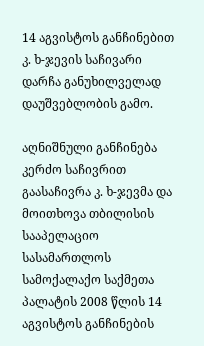14 აგვისტოს განჩინებით კ. ხ-ჯევის საჩივარი დარჩა განუხილველად დაუშვებლობის გამო.

აღნიშნული განჩინება კერძო საჩივრით გაასაჩივრა კ. ხ-ჯევმა და მოითხოვა თბილისის სააპელაციო სასამართლოს სამოქალაქო საქმეთა პალატის 2008 წლის 14 აგვისტოს განჩინების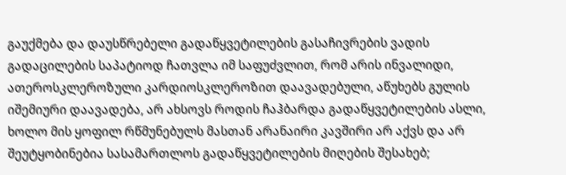გაუქმება და დაუსწრებელი გადაწყვეტილების გასაჩივრების ვადის გადაცილების საპატიოდ ჩათვლა იმ საფუძვლით, რომ არის ინვალიდი, ათეროსკლეროზული კარდიოსკლეროზით დაავადებული, აწუხებს გულის იშემიური დაავადება, არ ახსოვს როდის ჩაჰბარდა გადაწყვეტილების ასლი, ხოლო მის ყოფილ რწმუნებულს მასთან არანაირი კავშირი არ აქვს და არ შეუტყობინებია სასამართლოს გადაწყვეტილების მიღების შესახებ;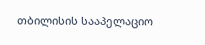თბილისის სააპელაციო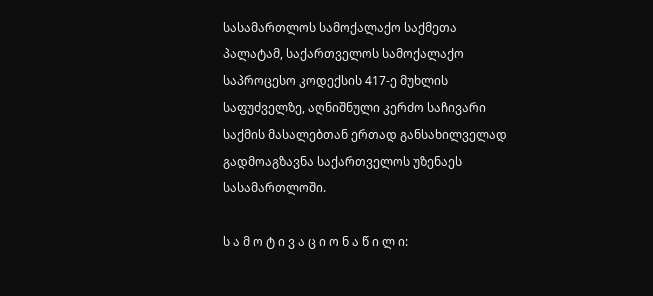სასამართლოს სამოქალაქო საქმეთა პალატამ, საქართველოს სამოქალაქო საპროცესო კოდექსის 417-ე მუხლის საფუძველზე, აღნიშნული კერძო საჩივარი საქმის მასალებთან ერთად განსახილველად გადმოაგზავნა საქართველოს უზენაეს სასამართლოში.

ს ა მ ო ტ ი ვ ა ც ი ო ნ ა წ ი ლ ი: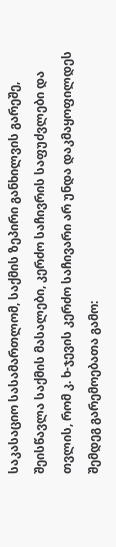საკასაციო სასამართლომ, საქმის ზეპირი განხილვის გარეშე, შეისწავლა საქმის მასალები, კერძო საჩივრის საფუძვლები და თვლის, რომ კ. ხ-ჯევის კერძო საჩივარი არ უნდა დაკმაყოფილდეს შემდეგ გარემოებათა გამო: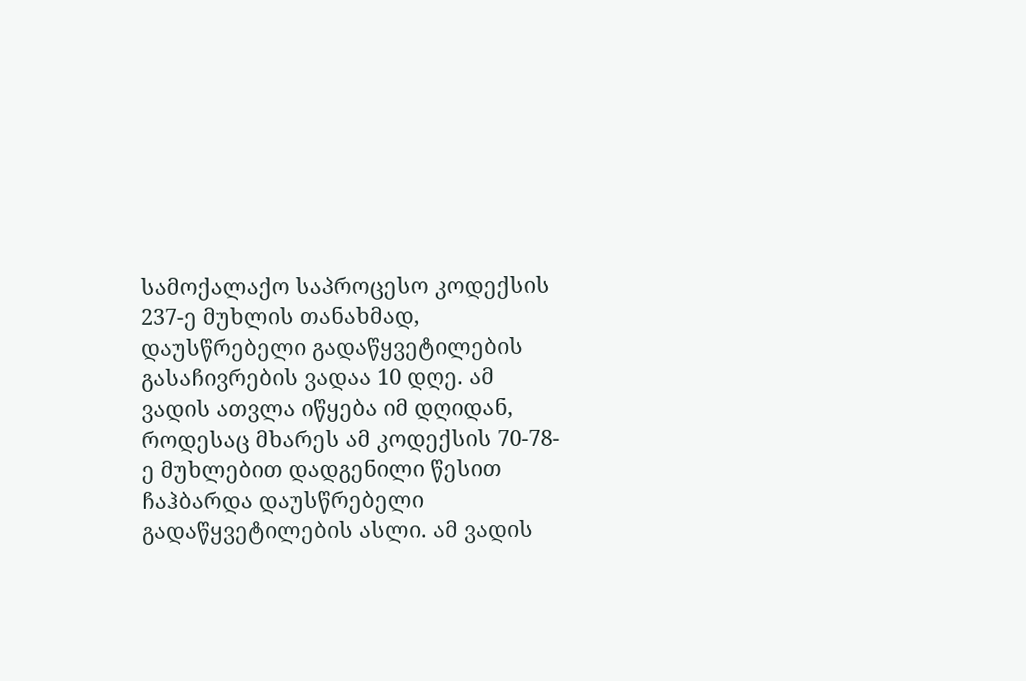სამოქალაქო საპროცესო კოდექსის 237-ე მუხლის თანახმად, დაუსწრებელი გადაწყვეტილების გასაჩივრების ვადაა 10 დღე. ამ ვადის ათვლა იწყება იმ დღიდან, როდესაც მხარეს ამ კოდექსის 70-78-ე მუხლებით დადგენილი წესით ჩაჰბარდა დაუსწრებელი გადაწყვეტილების ასლი. ამ ვადის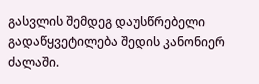გასვლის შემდეგ დაუსწრებელი გადაწყვეტილება შედის კანონიერ ძალაში.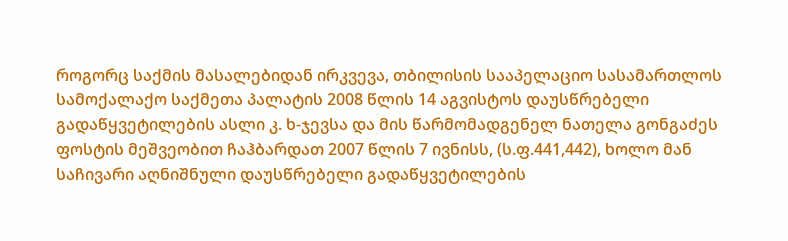როგორც საქმის მასალებიდან ირკვევა, თბილისის სააპელაციო სასამართლოს სამოქალაქო საქმეთა პალატის 2008 წლის 14 აგვისტოს დაუსწრებელი გადაწყვეტილების ასლი კ. ხ-ჯევსა და მის წარმომადგენელ ნათელა გონგაძეს ფოსტის მეშვეობით ჩაჰბარდათ 2007 წლის 7 ივნისს, (ს.ფ.441,442), ხოლო მან საჩივარი აღნიშნული დაუსწრებელი გადაწყვეტილების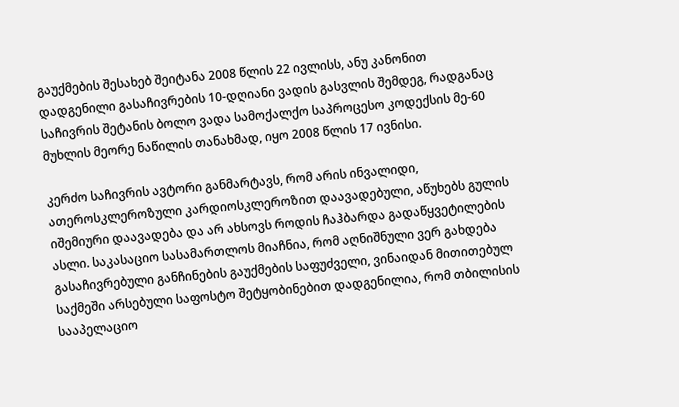გაუქმების შესახებ შეიტანა 2008 წლის 22 ივლისს, ანუ კანონით დადგენილი გასაჩივრების 10-დღიანი ვადის გასვლის შემდეგ, რადგანაც საჩივრის შეტანის ბოლო ვადა სამოქალქო საპროცესო კოდექსის მე-60 მუხლის მეორე ნაწილის თანახმად, იყო 2008 წლის 17 ივნისი.

კერძო საჩივრის ავტორი განმარტავს, რომ არის ინვალიდი, ათეროსკლეროზული კარდიოსკლეროზით დაავადებული, აწუხებს გულის იშემიური დაავადება და არ ახსოვს როდის ჩაჰბარდა გადაწყვეტილების ასლი. საკასაციო სასამართლოს მიაჩნია, რომ აღნიშნული ვერ გახდება გასაჩივრებული განჩინების გაუქმების საფუძველი, ვინაიდან მითითებულ საქმეში არსებული საფოსტო შეტყობინებით დადგენილია, რომ თბილისის სააპელაციო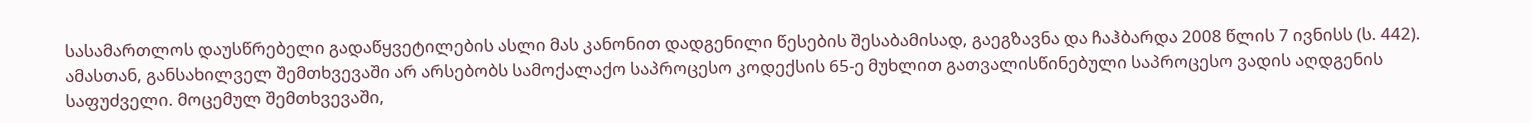სასამართლოს დაუსწრებელი გადაწყვეტილების ასლი მას კანონით დადგენილი წესების შესაბამისად, გაეგზავნა და ჩაჰბარდა 2008 წლის 7 ივნისს (ს. 442). ამასთან, განსახილველ შემთხვევაში არ არსებობს სამოქალაქო საპროცესო კოდექსის 65-ე მუხლით გათვალისწინებული საპროცესო ვადის აღდგენის საფუძველი. მოცემულ შემთხვევაში,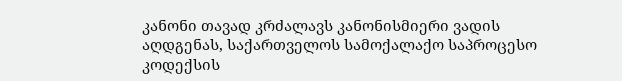კანონი თავად კრძალავს კანონისმიერი ვადის აღდგენას, საქართველოს სამოქალაქო საპროცესო კოდექსის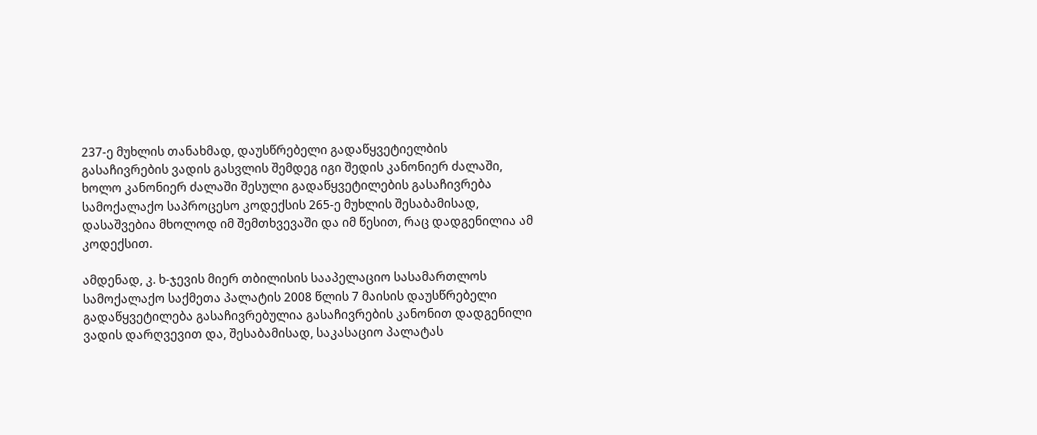237-ე მუხლის თანახმად, დაუსწრებელი გადაწყვეტიელბის გასაჩივრების ვადის გასვლის შემდეგ იგი შედის კანონიერ ძალაში, ხოლო კანონიერ ძალაში შესული გადაწყვეტილების გასაჩივრება სამოქალაქო საპროცესო კოდექსის 265-ე მუხლის შესაბამისად, დასაშვებია მხოლოდ იმ შემთხვევაში და იმ წესით, რაც დადგენილია ამ კოდექსით.

ამდენად, კ. ხ-ჯევის მიერ თბილისის სააპელაციო სასამართლოს სამოქალაქო საქმეთა პალატის 2008 წლის 7 მაისის დაუსწრებელი გადაწყვეტილება გასაჩივრებულია გასაჩივრების კანონით დადგენილი ვადის დარღვევით და, შესაბამისად, საკასაციო პალატას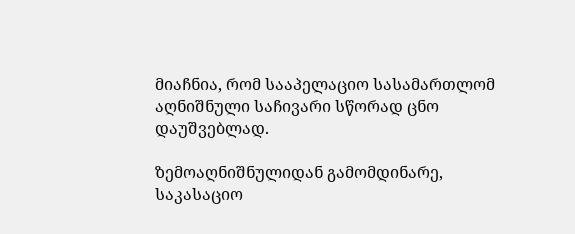მიაჩნია, რომ სააპელაციო სასამართლომ აღნიშნული საჩივარი სწორად ცნო დაუშვებლად.

ზემოაღნიშნულიდან გამომდინარე, საკასაციო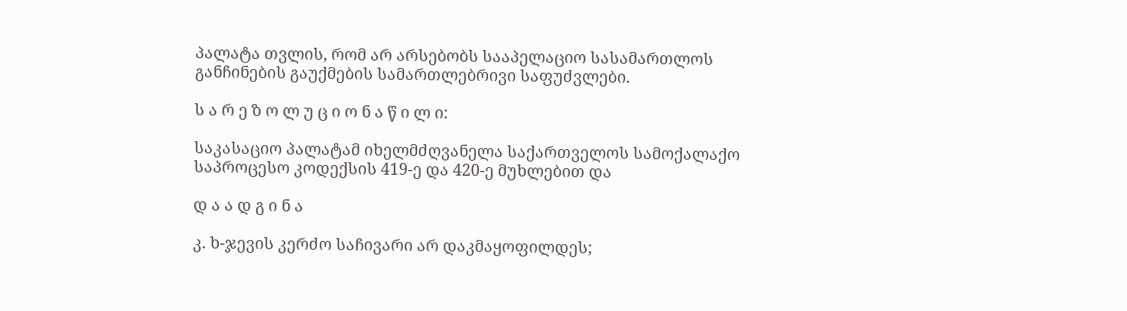პალატა თვლის, რომ არ არსებობს სააპელაციო სასამართლოს განჩინების გაუქმების სამართლებრივი საფუძვლები.

ს ა რ ე ზ ო ლ უ ც ი ო ნ ა წ ი ლ ი:

საკასაციო პალატამ იხელმძღვანელა საქართველოს სამოქალაქო საპროცესო კოდექსის 419-ე და 420-ე მუხლებით და

დ ა ა დ გ ი ნ ა

კ. ხ-ჯევის კერძო საჩივარი არ დაკმაყოფილდეს;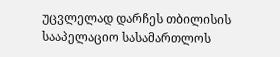უცვლელად დარჩეს თბილისის სააპელაციო სასამართლოს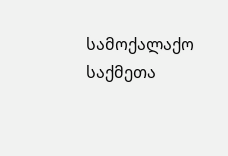სამოქალაქო საქმეთა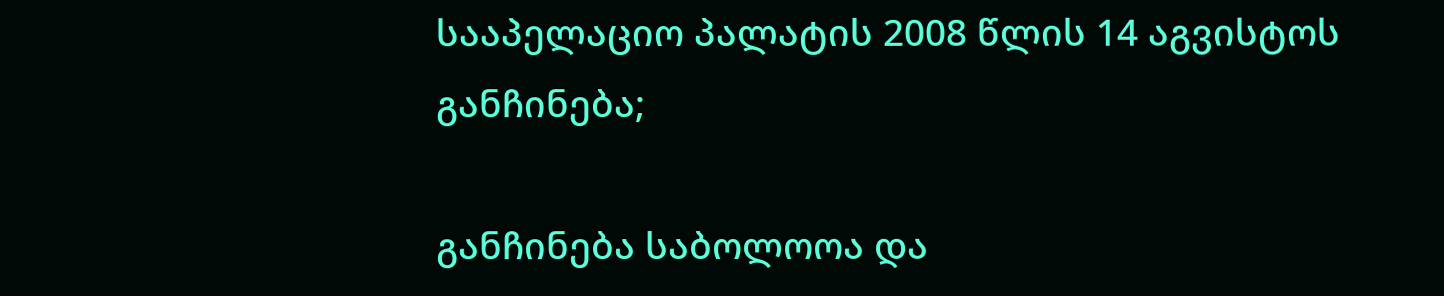სააპელაციო პალატის 2008 წლის 14 აგვისტოს განჩინება;

განჩინება საბოლოოა და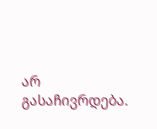არ გასაჩივრდება.